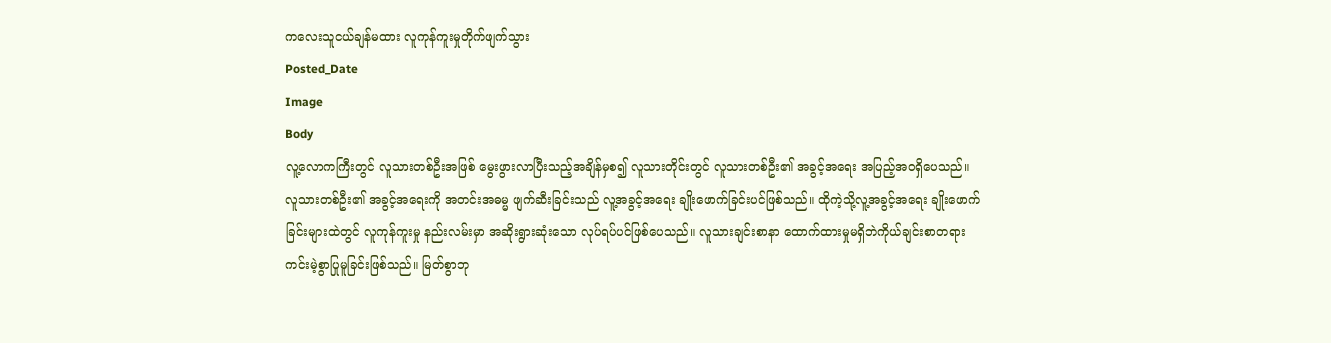ကလေးသူငယ်ချန်မထား လူကုန်ကူးမှုတိုက်ဖျက်သွား
Posted_Date
Image
Body
လူ့လောကကြီးတွင် လူသားတစ်ဦးအဖြစ် မွေးဖွားလာပြီးသည့်အချိန်မှစ၍ လူသားတိုင်းတွင် လူသားတစ်ဦး၏ အခွင့်အရေး အပြည့်အဝရှိပေသည်။
လူသားတစ်ဦး၏ အခွင့်အရေးကို အတင်းအဓမ္မ ဖျက်ဆီးခြင်းသည် လူ့အခွင့်အရေး ချိုးဖောက်ခြင်းပင်ဖြစ်သည်။ ထိုကဲ့သို့လူ့အခွင့်အရေး ချိုးဖောက်ခြင်းများထဲတွင် လူကုန်ကူးမှု နည်းလမ်းမှာ အဆိုးရွားဆုံးသော လုပ်ရပ်ပင်ဖြစ်ပေသည်။ လူသားချင်းစာနာ ထောက်ထားမှုမရှိဘဲကိုယ်ချင်းစာတရား ကင်းမဲ့စွာပြုမူခြင်းဖြစ်သည်။ မြတ်စွာဘု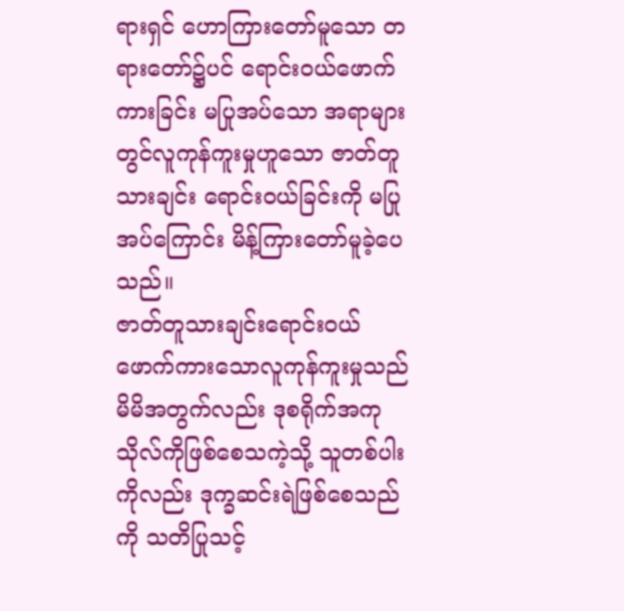ရားရှင် ဟောကြားတော်မူသော တရားတော်၌ပင် ရောင်းဝယ်ဖောက်ကားခြင်း မပြုအပ်သော အရာများတွင်လူကုန်ကူးမှုဟူသော ဇာတ်တူသားချင်း ရောင်းဝယ်ခြင်းကို မပြုအပ်ကြောင်း မိန့်ကြားတော်မူခဲ့ပေသည်။
ဇာတ်တူသားချင်းရောင်းဝယ် ဖောက်ကားသောလူကုန်ကူးမှုသည် မိမိအတွက်လည်း ဒုစရိုက်အကုသိုလ်ကိုဖြစ်စေသကဲ့သို့ သူတစ်ပါးကိုလည်း ဒုက္ခဆင်းရဲဖြစ်စေသည်ကို သတိပြုသင့်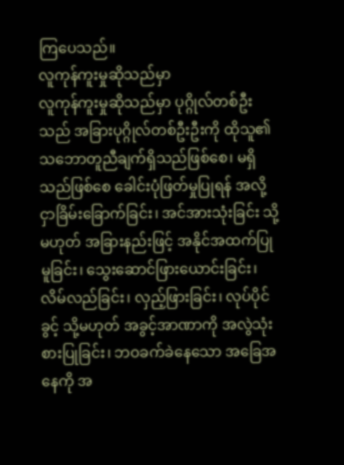ကြပေသည်။
လူကုန်ကူးမှုဆိုသည်မှာ
လူကုန်ကူးမှုဆိုသည်မှာ ပုဂ္ဂိုလ်တစ်ဦးသည် အခြားပုဂ္ဂိုလ်တစ်ဦးဦးကို ထိုသူ၏ သဘောတူညီချက်ရှိသည်ဖြစ်စေ၊ မရှိသည်ဖြစ်စေ ခေါင်းပုံဖြတ်မှုပြုရန် အလို့ငှာခြိမ်းခြောက်ခြင်း၊ အင်အားသုံးခြင်း သို့မဟုတ် အခြားနည်းဖြင့် အနိုင်အထက်ပြုမူခြင်း၊ သွေးဆောင်ဖြားယောင်းခြင်း၊ လိမ်လည်ခြင်း၊ လှည့်ဖြားခြင်း၊ လုပ်ပိုင်ခွင့် သို့မဟုတ် အခွင့်အာဏာကို အလွဲသုံးစားပြုခြင်း၊ ဘဝခက်ခဲနေသော အခြေအနေကို အ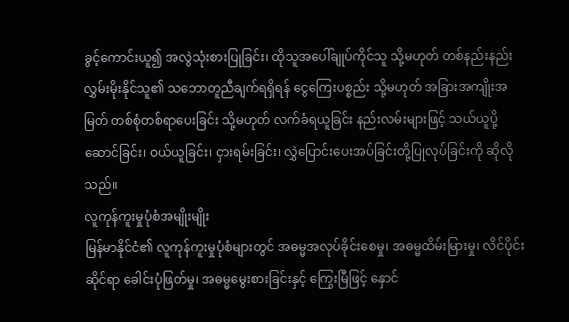ခွင့်ကောင်းယူ၍ အလွဲသုံးစားပြုခြင်း၊ ထိုသူအပေါ်ချုပ်ကိုင်သူ သို့မဟုတ် တစ်နည်းနည်း လွှမ်းမိုးနိုင်သူ၏ သဘောတူညီချက်ရရှိရန် ငွေကြေးပစ္စည်း သို့မဟုတ် အခြားအကျိုးအမြတ် တစ်စုံတစ်ရာပေးခြင်း သို့မဟုတ် လက်ခံရယူခြင်း နည်းလမ်းများဖြင့် သယ်ယူပို့ဆောင်ခြင်း၊ ဝယ်ယူခြင်း၊ ငှားရမ်းခြင်း၊ လွှဲပြောင်းပေးအပ်ခြင်းတို့ပြုလုပ်ခြင်းကို ဆိုလိုသည်။
လူကုန်ကူးမှုပုံစံအမျိုးမျိုး
မြန်မာနိုင်ငံ၏ လူကုန်ကူးမှုပုံစံများတွင် အဓမ္မအလုပ်ခိုင်းစေမှု၊ အဓမ္မထိမ်းမြားမှု၊ လိင်ပိုင်းဆိုင်ရာ ခေါင်းပုံဖြတ်မှု၊ အဓမ္မမွေးစားခြင်းနှင့် ကြွေးမြီဖြင့် နှောင်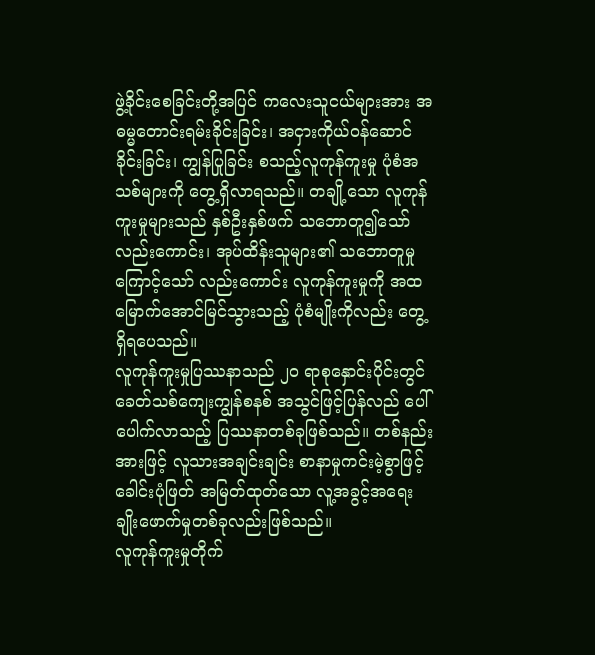ဖွဲ့ခိုင်းစေခြင်းတို့အပြင် ကလေးသူငယ်များအား အဓမ္မတောင်းရမ်းခိုင်းခြင်း၊ အငှားကိုယ်ဝန်ဆောင်ခိုင်းခြင်း၊ ကျွန်ပြုခြင်း စသည့်လူကုန်ကူးမှု ပုံစံအသစ်များကို တွေ့ရှိလာရသည်။ တချို့သော လူကုန်ကူးမှုများသည် နှစ်ဦးနှစ်ဖက် သဘောတူ၍သော်လည်းကောင်း၊ အုပ်ထိန်းသူများ၏ သဘောတူမှုကြောင့်သော် လည်းကောင်း လူကုန်ကူးမှုကို အထမြောက်အောင်မြင်သွားသည့် ပုံစံမျိုးကိုလည်း တွေ့ရှိရပေသည်။
လူကုန်ကူးမှုပြဿနာသည် ၂၀ ရာစုနှောင်းပိုင်းတွင် ခေတ်သစ်ကျေးကျွန်စနစ် အသွင်ဖြင့်ပြန်လည် ပေါ်ပေါက်လာသည့် ပြဿနာတစ်ခုဖြစ်သည်။ တစ်နည်းအားဖြင့် လူသားအချင်းချင်း စာနာမှုကင်းမဲ့စွာဖြင့် ခေါင်းပုံဖြတ် အမြတ်ထုတ်သော လူ့အခွင့်အရေး ချိုးဖောက်မှုတစ်ခုလည်းဖြစ်သည်။
လူကုန်ကူးမှုတိုက်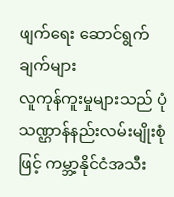ဖျက်ရေး ဆောင်ရွက်ချက်များ
လူကုန်ကူးမှုများသည် ပုံသဏ္ဌာန်နည်းလမ်းမျိုးစုံဖြင့် ကမ္ဘာ့နိုင်ငံအသီး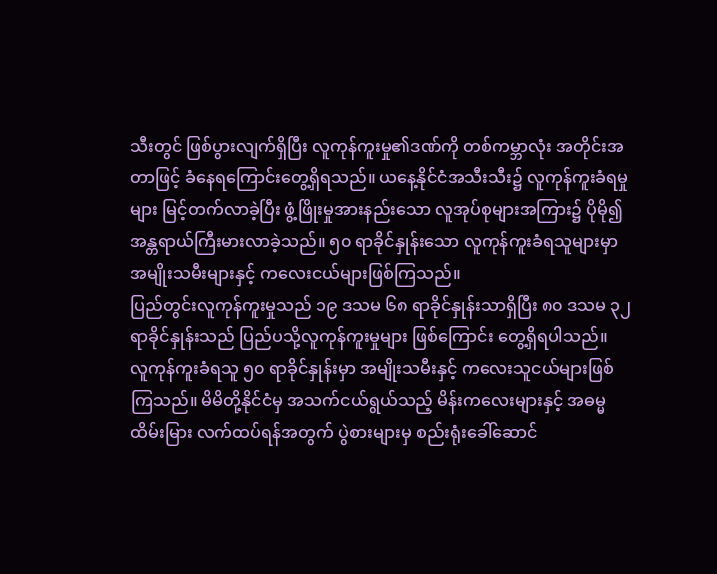သီးတွင် ဖြစ်ပွားလျက်ရှိပြီး လူကုန်ကူးမှု၏ဒဏ်ကို တစ်ကမ္ဘာလုံး အတိုင်းအတာဖြင့် ခံနေရကြောင်းတွေ့ရှိရသည်။ ယနေ့နိုင်ငံအသီးသီး၌ လူကုန်ကူးခံရမှုများ မြင့်တက်လာခဲ့ပြီး ဖွံ့ဖြိုးမှုအားနည်းသော လူအုပ်စုများအကြား၌ ပိုမို၍ အန္တရာယ်ကြီးမားလာခဲ့သည်။ ၅၀ ရာခိုင်နှုန်းသော လူကုန်ကူးခံရသူများမှာ အမျိုးသမီးများနှင့် ကလေးငယ်များဖြစ်ကြသည်။
ပြည်တွင်းလူကုန်ကူးမှုသည် ၁၉ ဒသမ ၆၈ ရာခိုင်နှုန်းသာရှိပြီး ၈၀ ဒသမ ၃၂ ရာခိုင်နှုန်းသည် ပြည်ပသို့လူကုန်ကူးမှုများ ဖြစ်ကြောင်း တွေ့ရှိရပါသည်။
လူကုန်ကူးခံရသူ ၅၀ ရာခိုင်နှုန်းမှာ အမျိုးသမီးနှင့် ကလေးသူငယ်များဖြစ်ကြသည်။ မိမိတို့နိုင်ငံမှ အသက်ငယ်ရွယ်သည့် မိန်းကလေးများနှင့် အဓမ္မထိမ်းမြား လက်ထပ်ရန်အတွက် ပွဲစားများမှ စည်းရုံးခေါ်ဆောင်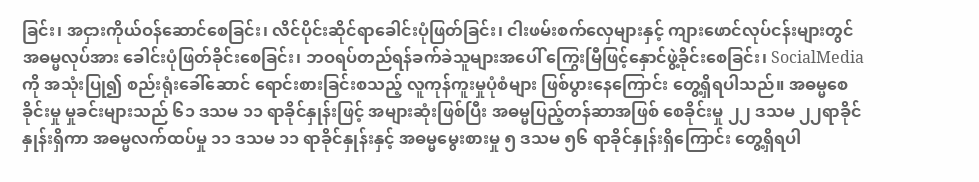ခြင်း၊ အငှားကိုယ်ဝန်ဆောင်စေခြင်း၊ လိင်ပိုင်းဆိုင်ရာခေါင်းပုံဖြတ်ခြင်း၊ ငါးဖမ်းစက်လှေများနှင့် ကျားဖောင်လုပ်ငန်းများတွင် အဓမ္မလုပ်အား ခေါင်းပုံဖြတ်ခိုင်းစေခြင်း၊ ဘဝရပ်တည်ရန်ခက်ခဲသူများအပေါ် ကြွေးမြီဖြင့်နှောင်ဖွဲ့ခိုင်းစေခြင်း၊ SocialMedia ကို အသုံးပြု၍ စည်းရုံးခေါ်ဆောင် ရောင်းစားခြင်းစသည့် လူကုန်ကူးမှုပုံစံများ ဖြစ်ပွားနေကြောင်း တွေ့ရှိရပါသည်။ အဓမ္မစေခိုင်းမှု မှုခင်းများသည် ၆၁ ဒသမ ၁၁ ရာခိုင်နှုန်းဖြင့် အများဆုံးဖြစ်ပြီး အဓမ္မပြည့်တန်ဆာအဖြစ် စေခိုင်းမှု ၂၂ ဒသမ ၂၂ရာခိုင်နှုန်းရှိကာ အဓမ္မလက်ထပ်မှု ၁၁ ဒသမ ၁၁ ရာခိုင်နှုန်းနှင့် အဓမ္မမွေးစားမှု ၅ ဒသမ ၅၆ ရာခိုင်နှုန်းရှိကြောင်း တွေ့ရှိရပါ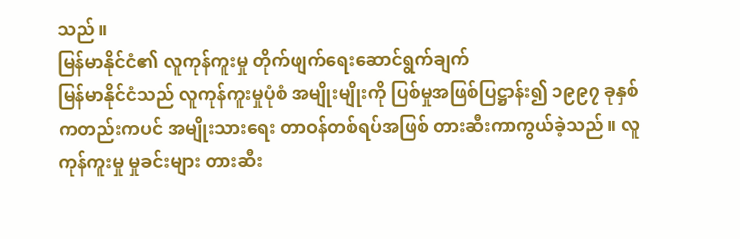သည်။
မြန်မာနိုင်ငံ၏ လူကုန်ကူးမှု တိုက်ဖျက်ရေးဆောင်ရွက်ချက်
မြန်မာနိုင်ငံသည် လူကုန်ကူးမှုပုံစံ အမျိုးမျိုးကို ပြစ်မှုအဖြစ်ပြဋ္ဌာန်း၍ ၁၉၉၇ ခုနှစ်ကတည်းကပင် အမျိုးသားရေး တာဝန်တစ်ရပ်အဖြစ် တားဆီးကာကွယ်ခဲ့သည်။ လူကုန်ကူးမှု မှုခင်းများ တားဆီး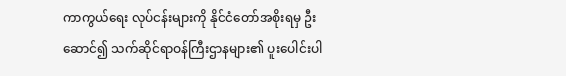ကာကွယ်ရေး လုပ်ငန်းများကို နိုင်ငံတော်အစိုးရမှ ဦးဆောင်၍ သက်ဆိုင်ရာဝန်ကြီးဌာနများ၏ ပူးပေါင်းပါ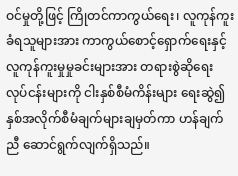ဝင်မှုတို့ဖြင့် ကြိုတင်ကာကွယ်ရေး၊ လူကုန်ကူးခံရသူများအား ကာကွယ်စောင့်ရှောက်ရေးနှင့် လူကုန်ကူးမှုမှုခင်းများအား တရားစွဲဆိုရေး လုပ်ငန်းများကို ငါးနှစ်စီမံကိန်းများ ရေးဆွဲ၍ နှစ်အလိုက်စီမံချက်များချမှတ်ကာ ဟန်ချက်ညီ ဆောင်ရွက်လျက်ရှိသည်။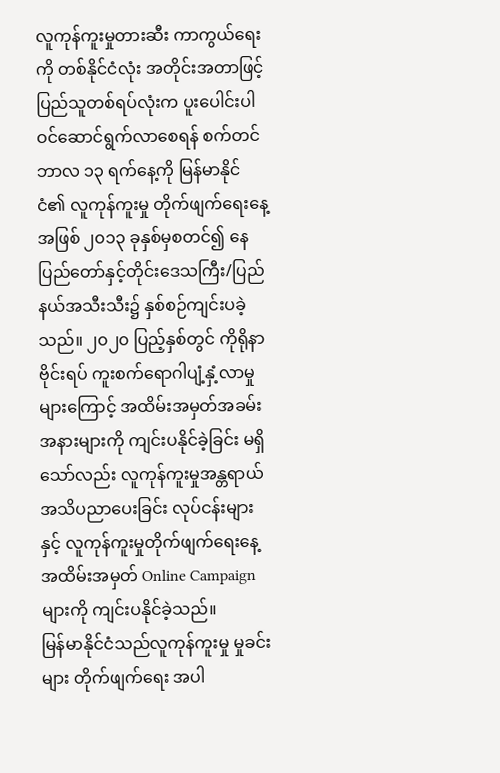လူကုန်ကူးမှုတားဆီး ကာကွယ်ရေးကို တစ်နိုင်ငံလုံး အတိုင်းအတာဖြင့် ပြည်သူတစ်ရပ်လုံးက ပူးပေါင်းပါဝင်ဆောင်ရွက်လာစေရန် စက်တင်ဘာလ ၁၃ ရက်နေ့ကို မြန်မာနိုင်ငံ၏ လူကုန်ကူးမှု တိုက်ဖျက်ရေးနေ့အဖြစ် ၂၀၁၃ ခုနှစ်မှစတင်၍ နေပြည်တော်နှင့်တိုင်းဒေသကြီး/ပြည်နယ်အသီးသီး၌ နှစ်စဉ်ကျင်းပခဲ့သည်။ ၂၀၂၀ ပြည့်နှစ်တွင် ကိုရိုနာဗိုင်းရပ် ကူးစက်ရောဂါပျံ့နှံ့လာမှုများကြောင့် အထိမ်းအမှတ်အခမ်းအနားများကို ကျင်းပနိုင်ခဲ့ခြင်း မရှိသော်လည်း လူကုန်ကူးမှုအန္တရာယ် အသိပညာပေးခြင်း လုပ်ငန်းများနှင့် လူကုန်ကူးမှုတိုက်ဖျက်ရေးနေ့ အထိမ်းအမှတ် Online Campaign များကို ကျင်းပနိုင်ခဲ့သည်။
မြန်မာနိုင်ငံသည်လူကုန်ကူးမှု မှုခင်းများ တိုက်ဖျက်ရေး အပါ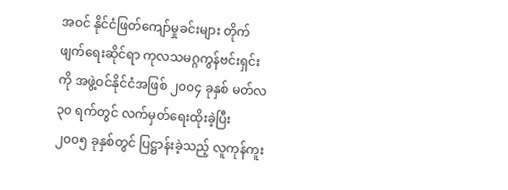အဝင် နိုင်ငံဖြတ်ကျော်မှုခင်းများ တိုက်ဖျက်ရေးဆိုင်ရာ ကုလသမဂ္ဂကွန်ဗင်းရှင်းကို အဖွဲ့ဝင်နိုင်ငံအဖြစ် ၂၀၀၄ ခုနှစ် မတ်လ ၃၀ ရက်တွင် လက်မှတ်ရေးထိုးခဲ့ပြီး ၂၀၀၅ ခုနှစ်တွင် ပြဋ္ဌာန်းခဲ့သည့် လူကုန်ကူး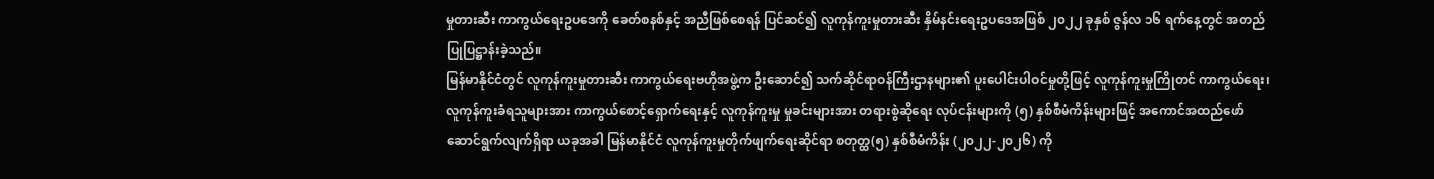မှုတားဆီး ကာကွယ်ရေးဥပဒေကို ခေတ်စနစ်နှင့် အညီဖြစ်စေရန် ပြင်ဆင်၍ လူကုန်ကူးမှုတားဆီး နှိမ်နင်းရေးဥပဒေအဖြစ် ၂၀၂၂ ခုနှစ် ဇွန်လ ၁၆ ရက်နေ့တွင် အတည်ပြုပြဋ္ဌာန်းခဲ့သည်။
မြန်မာနိုင်ငံတွင် လူကုန်ကူးမှုတားဆီး ကာကွယ်ရေးဗဟိုအဖွဲ့က ဦးဆောင်၍ သက်ဆိုင်ရာဝန်ကြီးဌာနများ၏ ပူးပေါင်းပါဝင်မှုတို့ဖြင့် လူကုန်ကူးမှုကြိုတင် ကာကွယ်ရေး၊ လူကုန်ကူးခံရသူများအား ကာကွယ်စောင့်ရှောက်ရေးနှင့် လူကုန်ကူးမှု မှုခင်းများအား တရားစွဲဆိုရေး လုပ်ငန်းများကို (၅) နှစ်စီမံကိန်းများဖြင့် အကောင်အထည်ဖော် ဆောင်ရွက်လျက်ရှိရာ ယခုအခါ မြန်မာနိုင်ငံ လူကုန်ကူးမှုတိုက်ဖျက်ရေးဆိုင်ရာ စတုတ္ထ(၅) နှစ်စီမံကိန်း (၂၀၂၂-၂၀၂၆) ကို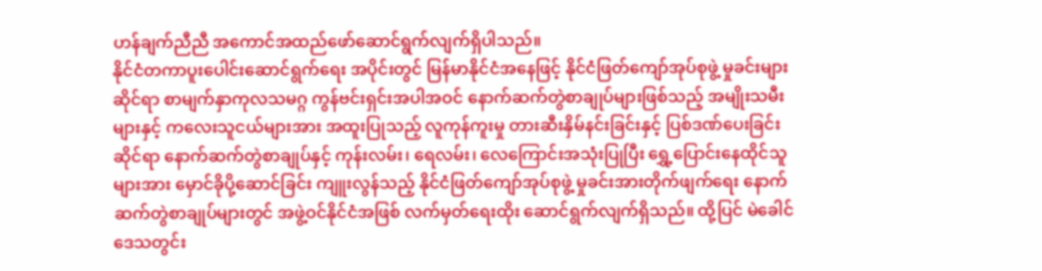ဟန်ချက်ညီညီ အကောင်အထည်ဖော်ဆောင်ရွက်လျက်ရှိပါသည်။
နိုင်ငံတကာပူးပေါင်းဆောင်ရွက်ရေး အပိုင်းတွင် မြန်မာနိုင်ငံအနေဖြင့် နိုင်ငံဖြတ်ကျော်အုပ်စုဖွဲ့ မှုခင်းများဆိုင်ရာ စာမျက်နှာကုလသမဂ္ဂ ကွန်ဗင်းရှင်းအပါအဝင် နောက်ဆက်တွဲစာချုပ်များဖြစ်သည့် အမျိုးသမီးများနှင့် ကလေးသူငယ်များအား အထူးပြုသည့် လူကုန်ကူးမှု တားဆီးနှိမ်နင်းခြင်းနှင့် ပြစ်ဒဏ်ပေးခြင်းဆိုင်ရာ နောက်ဆက်တွဲစာချုပ်နှင့် ကုန်းလမ်း၊ ရေလမ်း၊ လေကြောင်းအသုံးပြုပြီး ရွှေ့ပြောင်းနေထိုင်သူများအား မှောင်ခိုပို့ဆောင်ခြင်း ကျူးလွန်သည့် နိုင်ငံဖြတ်ကျော်အုပ်စုဖွဲ့ မှုခင်းအားတိုက်ဖျက်ရေး နောက်ဆက်တွဲစာချုပ်များတွင် အဖွဲ့ဝင်နိုင်ငံအဖြစ် လက်မှတ်ရေးထိုး ဆောင်ရွက်လျက်ရှိသည်။ ထို့ပြင် မဲခေါင်ဒေသတွင်း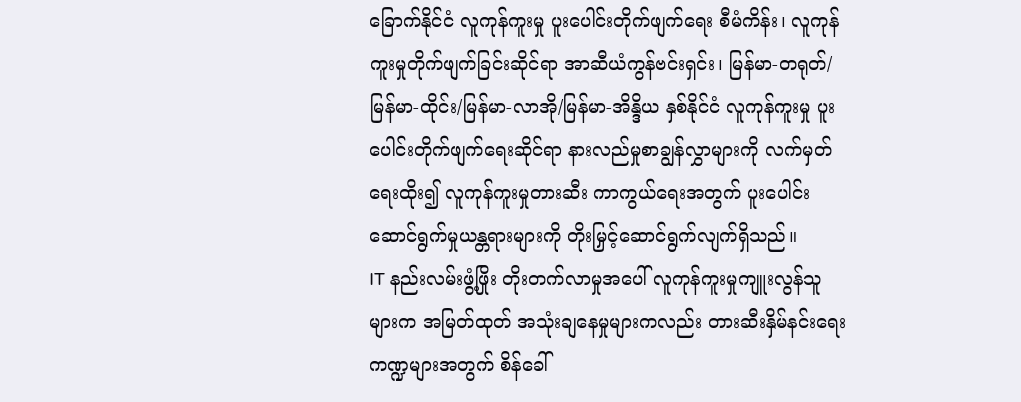ခြောက်နိုင်ငံ လူကုန်ကူးမှု ပူးပေါင်းတိုက်ဖျက်ရေး စီမံကိန်း၊ လူကုန်ကူးမှုတိုက်ဖျက်ခြင်းဆိုင်ရာ အာဆီယံကွန်ဗင်းရှင်း၊ မြန်မာ-တရုတ်/မြန်မာ-ထိုင်း/မြန်မာ-လာအို/မြန်မာ-အိန္ဒိယ နှစ်နိုင်ငံ လူကုန်ကူးမှု ပူးပေါင်းတိုက်ဖျက်ရေးဆိုင်ရာ နားလည်မှုစာချွန်လွှာများကို လက်မှတ်ရေးထိုး၍ လူကုန်ကူးမှုတားဆီး ကာကွယ်ရေးအတွက် ပူးပေါင်းဆောင်ရွက်မှုယန္တရားများကို တိုးမြှင့်ဆောင်ရွက်လျက်ရှိသည်။
IT နည်းလမ်းဖွံ့ဖြိုး တိုးတက်လာမှုအပေါ် လူကုန်ကူးမှုကျူးလွန်သူများက အမြတ်ထုတ် အသုံးချနေမှုများကလည်း တားဆီးနှိမ်နင်းရေး ကဏ္ဍများအတွက် စိန်ခေါ်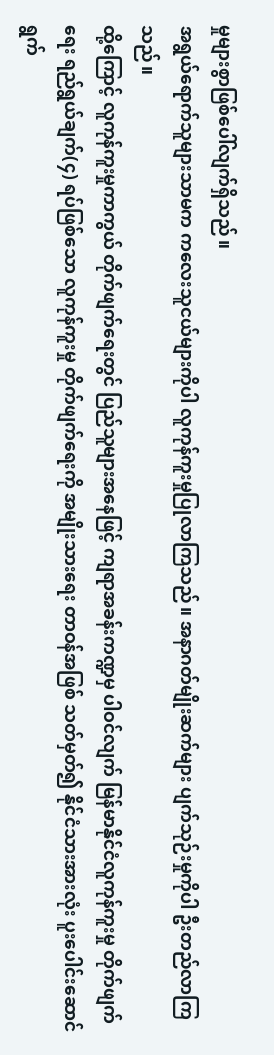မှုများစွာဖြစ်ပေါ်လျက်ရှိသည်။
အရွယ်ရောက်သူများသာမက ကလေးသူငယ်များကိုပါ လူကုန်ကူးမှုပြုလာကြသည်။ အနာဂတ်မျိုးဆက်များ ပျက်သုဉ်းမှုကိုပါ ဦးတည်လာကြသည်။
ထို့ကြောင့် လူကုန်ကူးမှုကာကွယ် တိုက်ဖျက်ရေးတွင် ပြည်သူများအနေဖြင့် ကျရာအခန်းကဏ္ဍမှ ပါဝင်လျက် မြန်မာနိုင်ငံလူကုန်ကူးမှု တိုက်ဖျက်ရေး ရည်ရွယ်ချက်(၄) ရပ်ဖြစ်သော လူကုန်ကူးမှု တိုက်ဖျက်ရေးကို အမျိုးသားရေး တာဝန်အဖြစ် သတ်မှတ်၍ နိုင်ငံသားအားလုံး ပူးပေါင်းဆောင်ရွက်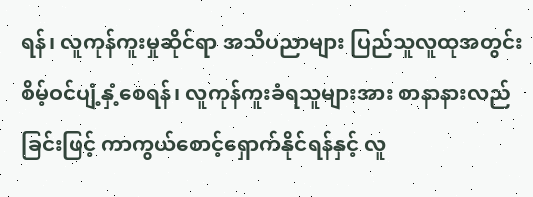ရန်၊ လူကုန်ကူးမှုဆိုင်ရာ အသိပညာများ ပြည်သူလူထုအတွင်း စိမ့်ဝင်ပျံ့နှံ့စေရန်၊ လူကုန်ကူးခံရသူများအား စာနာနားလည်ခြင်းဖြင့် ကာကွယ်စောင့်ရှောက်နိုင်ရန်နှင့် လူ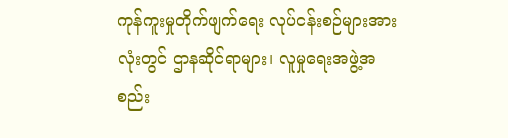ကုန်ကူးမှုတိုက်ဖျက်ရေး လုပ်ငန်းစဉ်များအားလုံးတွင် ဌာနဆိုင်ရာများ၊ လူမှုရေးအဖွဲ့အစည်း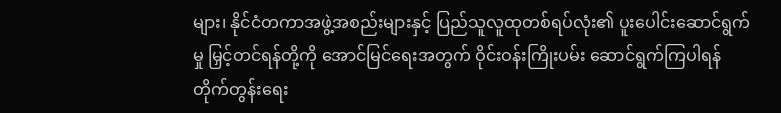များ၊ နိုင်ငံတကာအဖွဲ့အစည်းများနှင့် ပြည်သူလူထုတစ်ရပ်လုံး၏ ပူးပေါင်းဆောင်ရွက်မှု မြှင့်တင်ရန်တို့ကို အောင်မြင်ရေးအတွက် ဝိုင်းဝန်းကြိုးပမ်း ဆောင်ရွက်ကြပါရန် တိုက်တွန်းရေး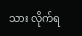သား လိုက်ရ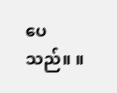ပေသည်။ ။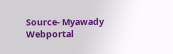Source- Myawady Webportal